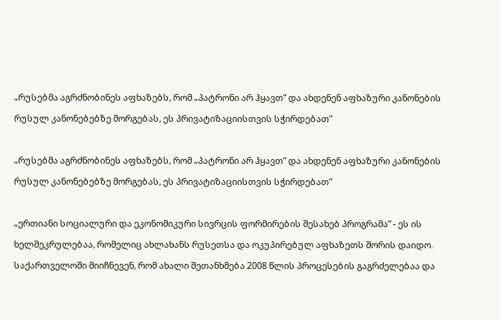„რუსებმა აგრძნობინეს აფხაზებს, რომ „პატრონი არ ჰყავთ“ და ახდენენ აფხაზური კანონების რუსულ კანონებებზე მორგებას, ეს პრივატიზაციისთვის სჭირდებათ“

„რუსებმა აგრძნობინეს აფხაზებს, რომ „პატრონი არ ჰყავთ“ და ახდენენ აფხაზური კანონების რუსულ კანონებებზე მორგებას, ეს პრივატიზაციისთვის სჭირდებათ“

„ერთიანი სოციალური და ეკონომიკური სივრცის ფორმირების შესახებ პროგრამა“ - ეს ის ხელშეკრულებაა, რომელიც ახლახანს რუსეთსა და ოკუპირებულ აფხაზეთს შორის დაიდო. საქართველოში მიიჩნევენ, რომ ახალი შეთანხმება 2008 წლის პროცესების გაგრძელებაა და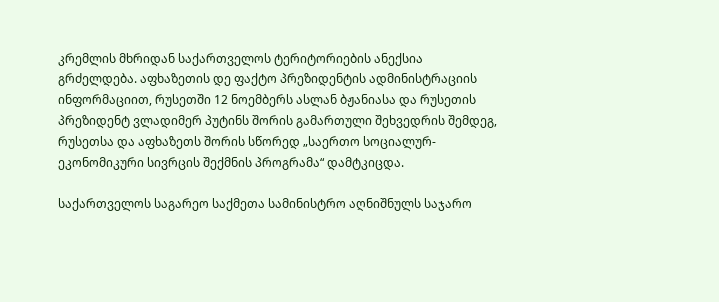კრემლის მხრიდან საქართველოს ტერიტორიების ანექსია გრძელდება. აფხაზეთის დე ფაქტო პრეზიდენტის ადმინისტრაციის ინფორმაციით, რუსეთში 12 ნოემბერს ასლან ბჟანიასა და რუსეთის პრეზიდენტ ვლადიმერ პუტინს შორის გამართული შეხვედრის შემდეგ, რუსეთსა და აფხაზეთს შორის სწორედ „საერთო სოციალურ-ეკონომიკური სივრცის შექმნის პროგრამა“ დამტკიცდა.

საქართველოს საგარეო საქმეთა სამინისტრო აღნიშნულს საჯარო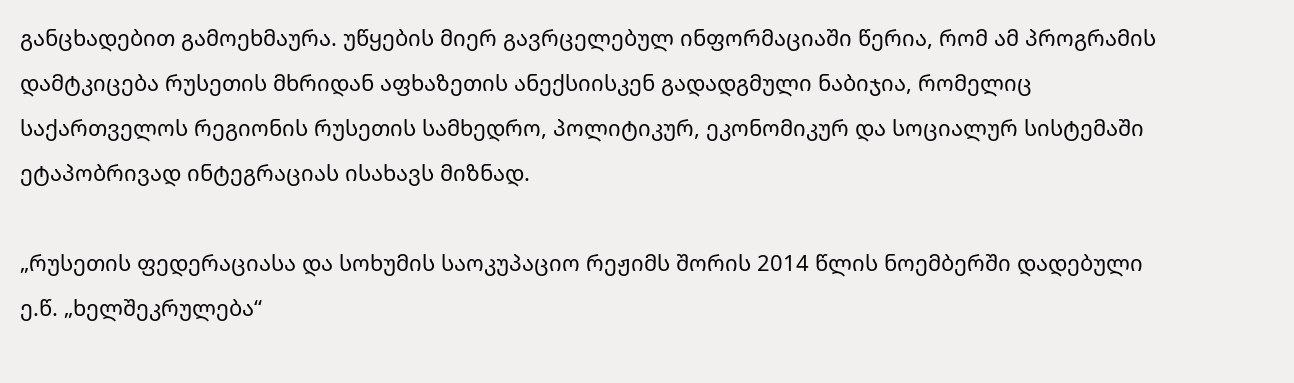განცხადებით გამოეხმაურა. უწყების მიერ გავრცელებულ ინფორმაციაში წერია, რომ ამ პროგრამის დამტკიცება რუსეთის მხრიდან აფხაზეთის ანექსიისკენ გადადგმული ნაბიჯია, რომელიც საქართველოს რეგიონის რუსეთის სამხედრო, პოლიტიკურ, ეკონომიკურ და სოციალურ სისტემაში ეტაპობრივად ინტეგრაციას ისახავს მიზნად.

„რუსეთის ფედერაციასა და სოხუმის საოკუპაციო რეჟიმს შორის 2014 წლის ნოემბერში დადებული ე.წ. „ხელშეკრულება“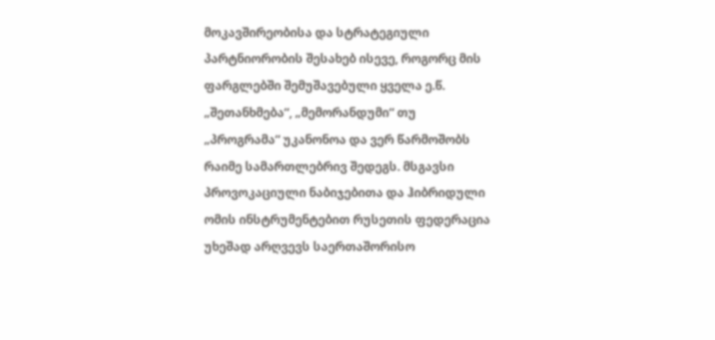მოკავშირეობისა და სტრატეგიული პარტნიორობის შესახებ ისევე, როგორც მის ფარგლებში შემუშავებული ყველა ე.წ. „შეთანხმება“, „მემორანდუმი“ თუ „პროგრამა“ უკანონოა და ვერ წარმოშობს რაიმე სამართლებრივ შედეგს. მსგავსი პროვოკაციული ნაბიჯებითა და ჰიბრიდული ომის ინსტრუმენტებით რუსეთის ფედერაცია უხეშად არღვევს საერთაშორისო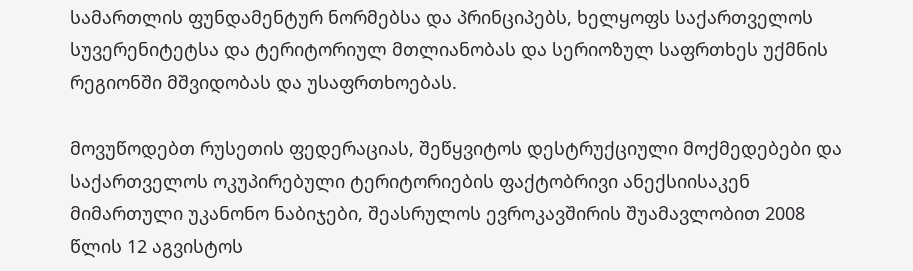სამართლის ფუნდამენტურ ნორმებსა და პრინციპებს, ხელყოფს საქართველოს სუვერენიტეტსა და ტერიტორიულ მთლიანობას და სერიოზულ საფრთხეს უქმნის რეგიონში მშვიდობას და უსაფრთხოებას.

მოვუწოდებთ რუსეთის ფედერაციას, შეწყვიტოს დესტრუქციული მოქმედებები და საქართველოს ოკუპირებული ტერიტორიების ფაქტობრივი ანექსიისაკენ მიმართული უკანონო ნაბიჯები, შეასრულოს ევროკავშირის შუამავლობით 2008 წლის 12 აგვისტოს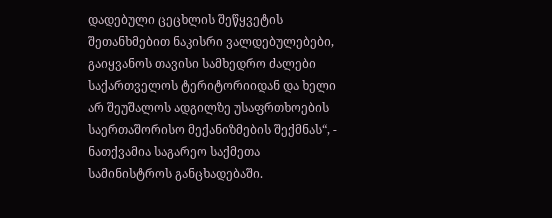დადებული ცეცხლის შეწყვეტის შეთანხმებით ნაკისრი ვალდებულებები, გაიყვანოს თავისი სამხედრო ძალები საქართველოს ტერიტორიიდან და ხელი არ შეუშალოს ადგილზე უსაფრთხოების საერთაშორისო მექანიზმების შექმნას“, - ნათქვამია საგარეო საქმეთა სამინისტროს განცხადებაში.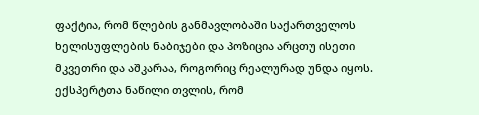ფაქტია, რომ წლების განმავლობაში საქართველოს ხელისუფლების ნაბიჯები და პოზიცია არცთუ ისეთი მკვეთრი და აშკარაა, როგორიც რეალურად უნდა იყოს. ექსპერტთა ნაწილი თვლის, რომ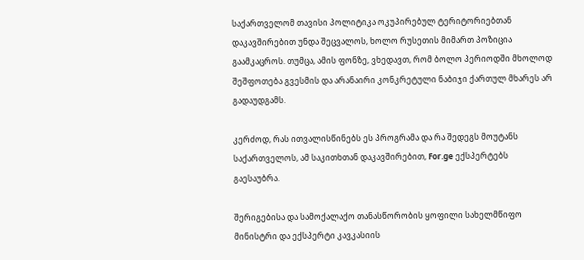საქართველომ თავისი პოლიტიკა ოკუპირებულ ტერიტორიებთან დაკავშირებით უნდა შეცვალოს, ხოლო რუსეთის მიმართ პოზიცია გაამკაცროს. თუმცა, ამის ფონზე, ვხედავთ, რომ ბოლო პერიოდში მხოლოდ შეშფოთება გვესმის და არანაირი კონკრეტული ნაბიჯი ქართულ მხარეს არ გადაუდგამს.

კერძოდ, რას ითვალისწინებს ეს პროგრამა და რა შედეგს მოუტანს საქართველოს, ამ საკითხთან დაკავშირებით, For.ge ექსპერტებს გაესაუბრა.

შერიგებისა და სამოქალაქო თანასწორობის ყოფილი სახელმწიფო მინისტრი და ექსპერტი კავკასიის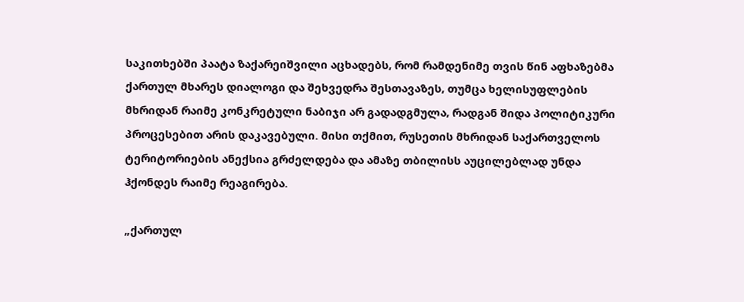საკითხებში პაატა ზაქარეიშვილი აცხადებს, რომ რამდენიმე თვის წინ აფხაზებმა ქართულ მხარეს დიალოგი და შეხვედრა შესთავაზეს, თუმცა ხელისუფლების მხრიდან რაიმე კონკრეტული ნაბიჯი არ გადადგმულა, რადგან შიდა პოლიტიკური პროცესებით არის დაკავებული. მისი თქმით, რუსეთის მხრიდან საქართველოს ტერიტორიების ანექსია გრძელდება და ამაზე თბილისს აუცილებლად უნდა ჰქონდეს რაიმე რეაგირება.

„ქართულ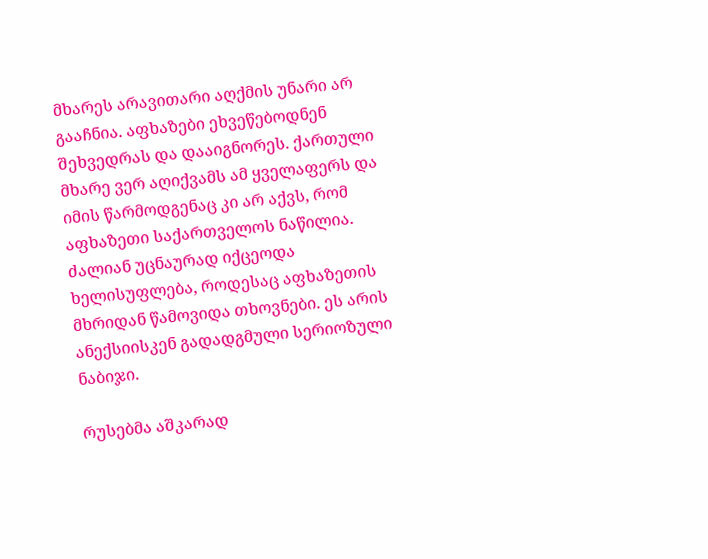მხარეს არავითარი აღქმის უნარი არ გააჩნია. აფხაზები ეხვეწებოდნენ შეხვედრას და დააიგნორეს. ქართული მხარე ვერ აღიქვამს ამ ყველაფერს და იმის წარმოდგენაც კი არ აქვს, რომ აფხაზეთი საქართველოს ნაწილია. ძალიან უცნაურად იქცეოდა ხელისუფლება, როდესაც აფხაზეთის მხრიდან წამოვიდა თხოვნები. ეს არის ანექსიისკენ გადადგმული სერიოზული ნაბიჯი.

რუსებმა აშკარად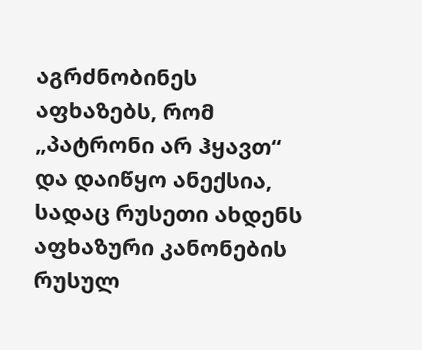აგრძნობინეს აფხაზებს, რომ „პატრონი არ ჰყავთ“ და დაიწყო ანექსია, სადაც რუსეთი ახდენს აფხაზური კანონების რუსულ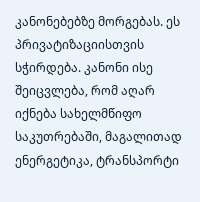კანონებებზე მორგებას. ეს პრივატიზაციისთვის სჭირდება. კანონი ისე შეიცვლება, რომ აღარ იქნება სახელმწიფო საკუთრებაში, მაგალითად ენერგეტიკა, ტრანსპორტი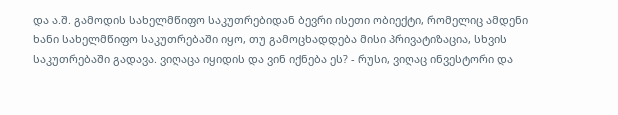და ა.შ. გამოდის სახელმწიფო საკუთრებიდან ბევრი ისეთი ობიექტი, რომელიც ამდენი ხანი სახელმწიფო საკუთრებაში იყო, თუ გამოცხადდება მისი პრივატიზაცია, სხვის საკუთრებაში გადავა. ვიღაცა იყიდის და ვინ იქნება ეს? - რუსი, ვიღაც ინვესტორი და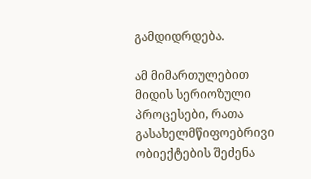გამდიდრდება.

ამ მიმართულებით მიდის სერიოზული პროცესები, რათა გასახელმწიფოებრივი ობიექტების შეძენა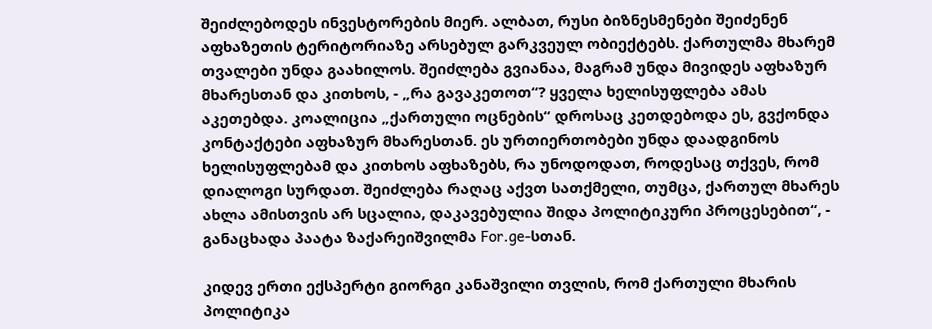შეიძლებოდეს ინვესტორების მიერ. ალბათ, რუსი ბიზნესმენები შეიძენენ აფხაზეთის ტერიტორიაზე არსებულ გარკვეულ ობიექტებს. ქართულმა მხარემ თვალები უნდა გაახილოს. შეიძლება გვიანაა, მაგრამ უნდა მივიდეს აფხაზურ მხარესთან და კითხოს, - „რა გავაკეთოთ“? ყველა ხელისუფლება ამას აკეთებდა. კოალიცია „ქართული ოცნების“ დროსაც კეთდებოდა ეს, გვქონდა კონტაქტები აფხაზურ მხარესთან. ეს ურთიერთობები უნდა დაადგინოს ხელისუფლებამ და კითხოს აფხაზებს, რა უნოდოდათ, როდესაც თქვეს, რომ დიალოგი სურდათ. შეიძლება რაღაც აქვთ სათქმელი, თუმცა, ქართულ მხარეს ახლა ამისთვის არ სცალია, დაკავებულია შიდა პოლიტიკური პროცესებით“, - განაცხადა პაატა ზაქარეიშვილმა For.ge-სთან.

კიდევ ერთი ექსპერტი გიორგი კანაშვილი თვლის, რომ ქართული მხარის პოლიტიკა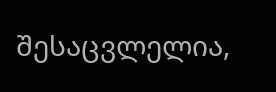შესაცვლელია,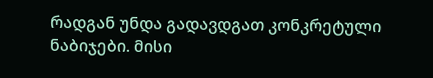რადგან უნდა გადავდგათ კონკრეტული ნაბიჯები. მისი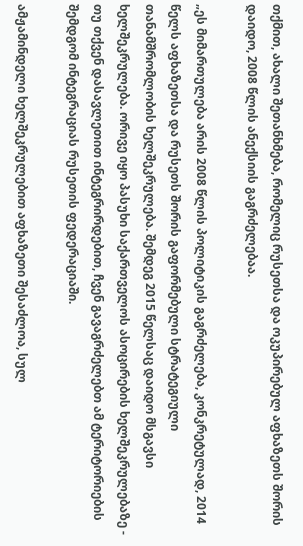თქმით, ახალი შეთანხმება, რომელიც რუსეთსა და ოკუპირებულ აფხაზეთს შორის დაიდო, 2008 წლის ანექსიის გაგრძელებაა.

„ეს მიმართულება არის 2008 წლის პოლიტიკის გაგრძელება, კონკრეტულად, 2014 წელს აფხაზეთსა და რუსეთს შორის გაფორმებული სტრატეგიული თანამშრომლობის ხელშეკრულება. შემდეგ 2015 წელსაც დაიდო მსგავსი ხელშეკრულება. ორივე იყო პასუხი საქართველოს ასოცირების ხელშეკრულებაზე - თუ თქვენ დასავლეთით ინტეგრირდებით, ჩვენ გავაგრძელებთ ამ ტერიტორიების შემდგომ ინტეგრაციას რუსეთის ფედერაციაში.

ამჟამინდელი ხელშეკრულებით აფხაზეთი შესაძლოა, სულ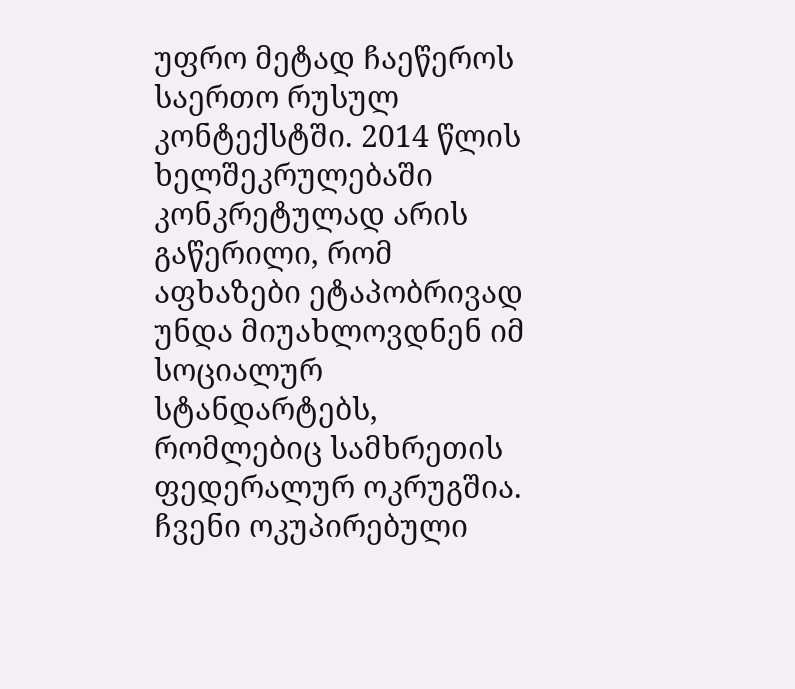უფრო მეტად ჩაეწეროს საერთო რუსულ კონტექსტში. 2014 წლის ხელშეკრულებაში კონკრეტულად არის გაწერილი, რომ აფხაზები ეტაპობრივად უნდა მიუახლოვდნენ იმ სოციალურ სტანდარტებს, რომლებიც სამხრეთის ფედერალურ ოკრუგშია. ჩვენი ოკუპირებული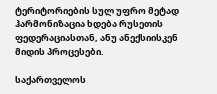ტერიტორიების სულ უფრო მეტად ჰარმონიზაცია ხდება რუსეთის ფედერაციასთან, ანუ ანექსიისკენ მიდის პროცესები.

საქართველოს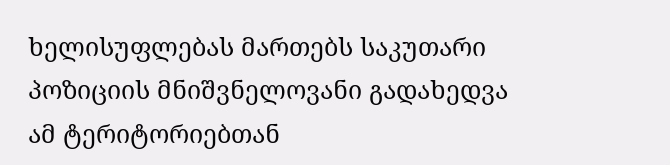ხელისუფლებას მართებს საკუთარი პოზიციის მნიშვნელოვანი გადახედვა ამ ტერიტორიებთან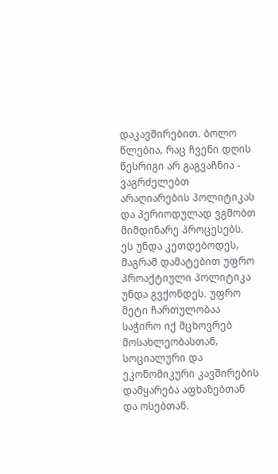დაკავშირებით. ბოლო წლებია, რაც ჩვენი დღის წესრიგი არ გაგვაჩნია - ვაგრძელებთ არაღიარების პოლიტიკას და პერიოდულად ვგმობთ მიმდინარე პროცესებს. ეს უნდა კეთდებოდეს, მაგრამ დამატებით უფრო პროაქტიული პოლიტიკა უნდა გვქონდეს. უფრო მეტი ჩართულობაა საჭირო იქ მცხოვრებ მოსახლეობასთან, სოციალური და ეკონომიკური კავშირების დამყარება აფხაზებთან და ოსებთან.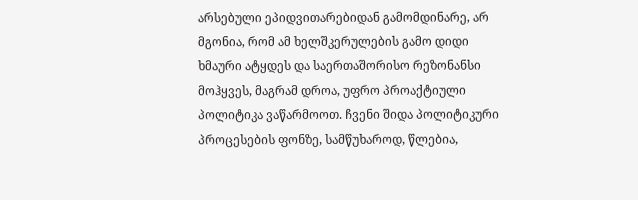არსებული ეპიდვითარებიდან გამომდინარე, არ მგონია, რომ ამ ხელშკერულების გამო დიდი ხმაური ატყდეს და საერთაშორისო რეზონანსი მოჰყვეს, მაგრამ დროა, უფრო პროაქტიული პოლიტიკა ვაწარმოოთ. ჩვენი შიდა პოლიტიკური პროცესების ფონზე, სამწუხაროდ, წლებია,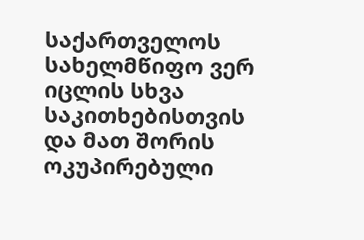საქართველოს სახელმწიფო ვერ იცლის სხვა საკითხებისთვის და მათ შორის ოკუპირებული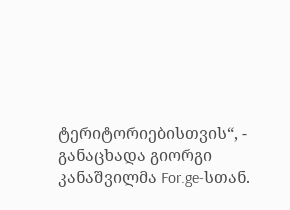ტერიტორიებისთვის“, - განაცხადა გიორგი კანაშვილმა For.ge-სთან.